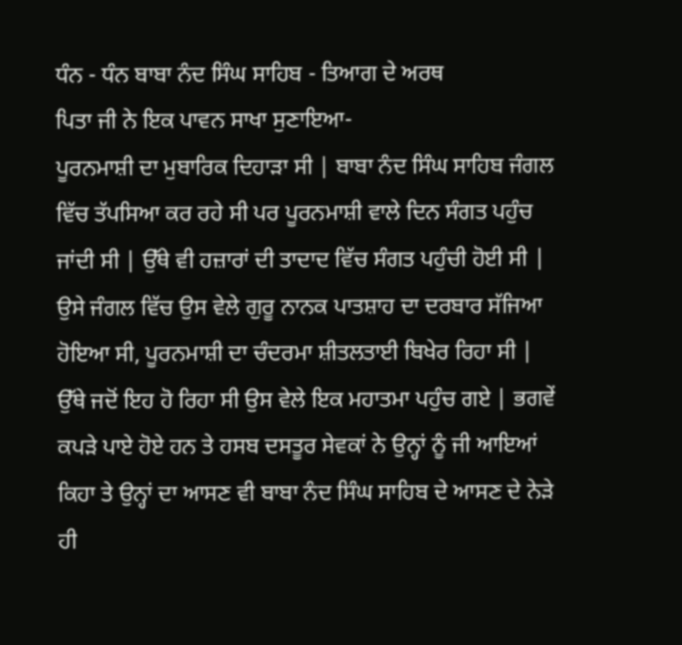ਧੰਨ - ਧੰਨ ਬਾਬਾ ਨੰਦ ਸਿੰਘ ਸਾਹਿਬ - ਤਿਆਗ ਦੇ ਅਰਥ
ਪਿਤਾ ਜੀ ਨੇ ਇਕ ਪਾਵਨ ਸਾਖਾ ਸੁਣਾਇਆ-
ਪੂਰਨਮਾਸ਼ੀ ਦਾ ਮੁਬਾਰਿਕ ਦਿਹਾੜਾ ਸੀ | ਬਾਬਾ ਨੰਦ ਸਿੰਘ ਸਾਹਿਬ ਜੰਗਲ ਵਿੱਚ ਤੱਪਸਿਆ ਕਰ ਰਹੇ ਸੀ ਪਰ ਪੂਰਨਮਾਸ਼ੀ ਵਾਲੇ ਦਿਨ ਸੰਗਤ ਪਹੁੰਚ ਜਾਂਦੀ ਸੀ | ਉੱਥੇ ਵੀ ਹਜ਼ਾਰਾਂ ਦੀ ਤਾਦਾਦ ਵਿੱਚ ਸੰਗਤ ਪਹੁੰਚੀ ਹੋਈ ਸੀ | ਉਸੇ ਜੰਗਲ ਵਿੱਚ ਉਸ ਵੇਲੇ ਗੁਰੂ ਨਾਨਕ ਪਾਤਸ਼ਾਹ ਦਾ ਦਰਬਾਰ ਸੱਜਿਆ ਹੋਇਆ ਸੀ, ਪੂਰਨਮਾਸ਼ੀ ਦਾ ਚੰਦਰਮਾ ਸ਼ੀਤਲਤਾਈ ਬਿਖੇਰ ਰਿਹਾ ਸੀ | ਉੱਥੇ ਜਦੋਂ ਇਹ ਹੋ ਰਿਹਾ ਸੀ ਉਸ ਵੇਲੇ ਇਕ ਮਹਾਤਮਾ ਪਹੁੰਚ ਗਏ | ਭਗਵੇਂ ਕਪੜੇ ਪਾਏ ਹੋਏ ਹਨ ਤੇ ਹਸਬ ਦਸਤੂਰ ਸੇਵਕਾਂ ਨੇ ਉਨ੍ਹਾਂ ਨੂੰ ਜੀ ਆਇਆਂ ਕਿਹਾ ਤੇ ਉਨ੍ਹਾਂ ਦਾ ਆਸਣ ਵੀ ਬਾਬਾ ਨੰਦ ਸਿੰਘ ਸਾਹਿਬ ਦੇ ਆਸਣ ਦੇ ਨੇੜੇ ਹੀ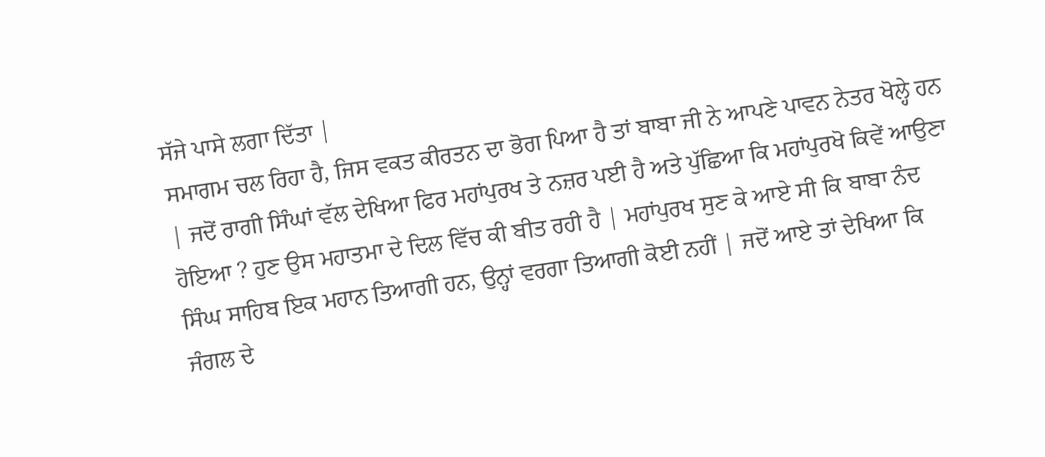ਸੱਜੇ ਪਾਸੇ ਲਗਾ ਦਿੱਤਾ |
ਸਮਾਗਮ ਚਲ ਰਿਹਾ ਹੈ, ਜਿਸ ਵਕਤ ਕੀਰਤਨ ਦਾ ਭੋਗ ਪਿਆ ਹੈ ਤਾਂ ਬਾਬਾ ਜੀ ਨੇ ਆਪਣੇ ਪਾਵਨ ਨੇਤਰ ਖੋਲ੍ਹੇ ਹਨ | ਜਦੋਂ ਰਾਗੀ ਸਿੰਘਾਂ ਵੱਲ ਦੇਖਿਆ ਫਿਰ ਮਹਾਂਪੁਰਖ ਤੇ ਨਜ਼ਰ ਪਈ ਹੈ ਅਤੇ ਪੁੱਛਿਆ ਕਿ ਮਹਾਂਪੁਰਖੋ ਕਿਵੇਂ ਆਉਣਾ ਹੋਇਆ ? ਹੁਣ ਉਸ ਮਹਾਤਮਾ ਦੇ ਦਿਲ ਵਿੱਚ ਕੀ ਬੀਤ ਰਹੀ ਹੈ | ਮਹਾਂਪੁਰਖ ਸੁਣ ਕੇ ਆਏ ਸੀ ਕਿ ਬਾਬਾ ਨੰਦ ਸਿੰਘ ਸਾਹਿਬ ਇਕ ਮਹਾਨ ਤਿਆਗੀ ਹਨ, ਉਨ੍ਹਾਂ ਵਰਗਾ ਤਿਆਗੀ ਕੋਈ ਨਹੀਂ | ਜਦੋਂ ਆਏ ਤਾਂ ਦੇਖਿਆ ਕਿ ਜੰਗਲ ਦੇ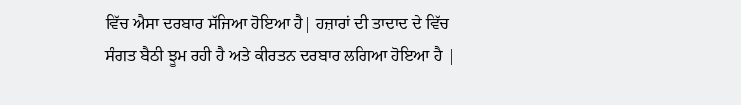ਵਿੱਚ ਐਸਾ ਦਰਬਾਰ ਸੱਜਿਆ ਹੋਇਆ ਹੈ| ਹਜ਼ਾਰਾਂ ਦੀ ਤਾਦਾਦ ਦੇ ਵਿੱਚ ਸੰਗਤ ਬੈਠੀ ਝੂਮ ਰਹੀ ਹੈ ਅਤੇ ਕੀਰਤਨ ਦਰਬਾਰ ਲਗਿਆ ਹੋਇਆ ਹੈ |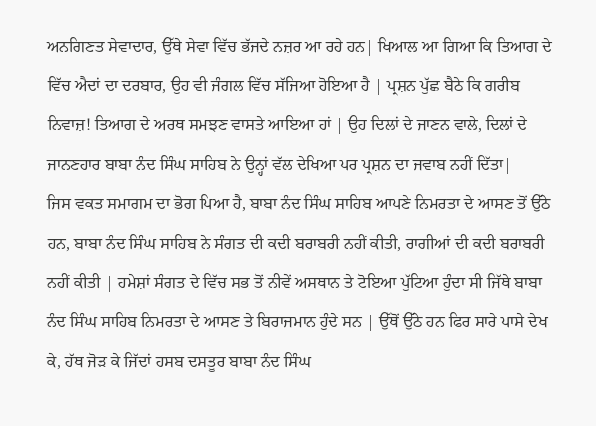ਅਨਗਿਣਤ ਸੇਵਾਦਾਰ, ਉੱਥੇ ਸੇਵਾ ਵਿੱਚ ਭੱਜਦੇ ਨਜ਼ਰ ਆ ਰਹੇ ਹਨ| ਖਿਆਲ ਆ ਗਿਆ ਕਿ ਤਿਆਗ ਦੇ ਵਿੱਚ ਐਦਾਂ ਦਾ ਦਰਬਾਰ, ਉਹ ਵੀ ਜੰਗਲ ਵਿੱਚ ਸੱਜਿਆ ਹੋਇਆ ਹੈ | ਪ੍ਰਸ਼ਨ ਪੁੱਛ ਬੈਠੇ ਕਿ ਗਰੀਬ ਨਿਵਾਜ਼! ਤਿਆਗ ਦੇ ਅਰਥ ਸਮਝਣ ਵਾਸਤੇ ਆਇਆ ਹਾਂ | ਉਹ ਦਿਲਾਂ ਦੇ ਜਾਣਨ ਵਾਲੇ, ਦਿਲਾਂ ਦੇ ਜਾਨਣਹਾਰ ਬਾਬਾ ਨੰਦ ਸਿੰਘ ਸਾਹਿਬ ਨੇ ਉਨ੍ਹਾਂ ਵੱਲ ਦੇਖਿਆ ਪਰ ਪ੍ਰਸ਼ਨ ਦਾ ਜਵਾਬ ਨਹੀਂ ਦਿੱਤਾ|
ਜਿਸ ਵਕਤ ਸਮਾਗਮ ਦਾ ਭੋਗ ਪਿਆ ਹੈ, ਬਾਬਾ ਨੰਦ ਸਿੰਘ ਸਾਹਿਬ ਆਪਣੇ ਨਿਮਰਤਾ ਦੇ ਆਸਣ ਤੋਂ ਉੱਠੇ ਹਨ, ਬਾਬਾ ਨੰਦ ਸਿੰਘ ਸਾਹਿਬ ਨੇ ਸੰਗਤ ਦੀ ਕਦੀ ਬਰਾਬਰੀ ਨਹੀਂ ਕੀਤੀ, ਰਾਗੀਆਂ ਦੀ ਕਦੀ ਬਰਾਬਰੀ ਨਹੀਂ ਕੀਤੀ | ਹਮੇਸ਼ਾਂ ਸੰਗਤ ਦੇ ਵਿੱਚ ਸਭ ਤੋਂ ਨੀਵੇਂ ਅਸਥਾਨ ਤੇ ਟੋਇਆ ਪੁੱਟਿਆ ਹੁੰਦਾ ਸੀ ਜਿੱਥੇ ਬਾਬਾ ਨੰਦ ਸਿੰਘ ਸਾਹਿਬ ਨਿਮਰਤਾ ਦੇ ਆਸਣ ਤੇ ਬਿਰਾਜਮਾਨ ਹੁੰਦੇ ਸਨ | ਉੱਥੋਂ ਉੱਠੇ ਹਨ ਫਿਰ ਸਾਰੇ ਪਾਸੇ ਦੇਖ ਕੇ, ਹੱਥ ਜੋੜ ਕੇ ਜਿੱਦਾਂ ਹਸਬ ਦਸਤੂਰ ਬਾਬਾ ਨੰਦ ਸਿੰਘ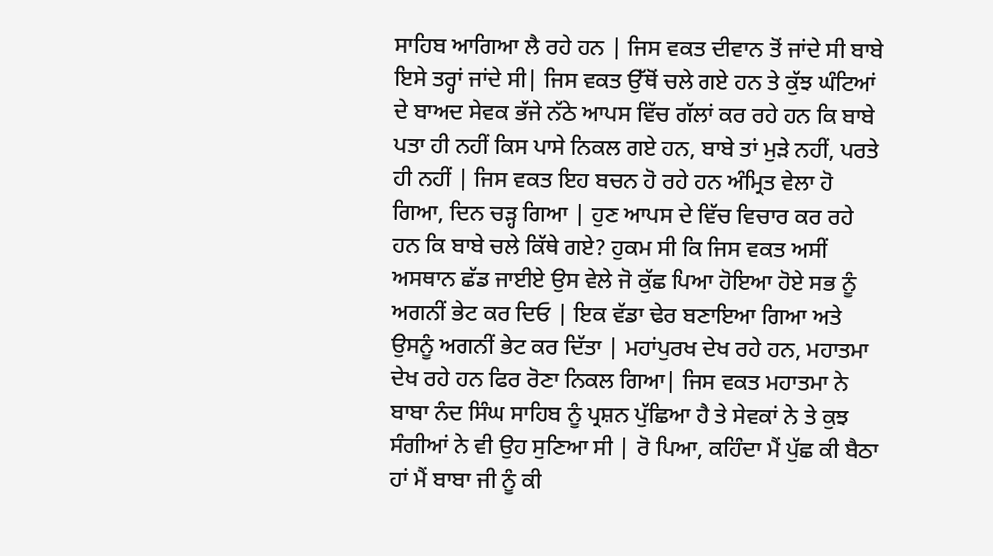ਸਾਹਿਬ ਆਗਿਆ ਲੈ ਰਹੇ ਹਨ | ਜਿਸ ਵਕਤ ਦੀਵਾਨ ਤੋਂ ਜਾਂਦੇ ਸੀ ਬਾਬੇ ਇਸੇ ਤਰ੍ਹਾਂ ਜਾਂਦੇ ਸੀ| ਜਿਸ ਵਕਤ ਉੱਥੋਂ ਚਲੇ ਗਏ ਹਨ ਤੇ ਕੁੱਝ ਘੰਟਿਆਂ ਦੇ ਬਾਅਦ ਸੇਵਕ ਭੱਜੇ ਨੱਠੇ ਆਪਸ ਵਿੱਚ ਗੱਲਾਂ ਕਰ ਰਹੇ ਹਨ ਕਿ ਬਾਬੇ ਪਤਾ ਹੀ ਨਹੀਂ ਕਿਸ ਪਾਸੇ ਨਿਕਲ ਗਏ ਹਨ, ਬਾਬੇ ਤਾਂ ਮੁੜੇ ਨਹੀਂ, ਪਰਤੇ ਹੀ ਨਹੀਂ | ਜਿਸ ਵਕਤ ਇਹ ਬਚਨ ਹੋ ਰਹੇ ਹਨ ਅੰਮ੍ਰਿਤ ਵੇਲਾ ਹੋ ਗਿਆ, ਦਿਨ ਚੜ੍ਹ ਗਿਆ | ਹੁਣ ਆਪਸ ਦੇ ਵਿੱਚ ਵਿਚਾਰ ਕਰ ਰਹੇ ਹਨ ਕਿ ਬਾਬੇ ਚਲੇ ਕਿੱਥੇ ਗਏ? ਹੁਕਮ ਸੀ ਕਿ ਜਿਸ ਵਕਤ ਅਸੀਂ ਅਸਥਾਨ ਛੱਡ ਜਾਈਏ ਉਸ ਵੇਲੇ ਜੋ ਕੁੱਛ ਪਿਆ ਹੋਇਆ ਹੋਏ ਸਭ ਨੂੰ ਅਗਨੀਂ ਭੇਟ ਕਰ ਦਿਓ | ਇਕ ਵੱਡਾ ਢੇਰ ਬਣਾਇਆ ਗਿਆ ਅਤੇ ਉਸਨੂੰ ਅਗਨੀਂ ਭੇਟ ਕਰ ਦਿੱਤਾ | ਮਹਾਂਪੁਰਖ ਦੇਖ ਰਹੇ ਹਨ, ਮਹਾਤਮਾ ਦੇਖ ਰਹੇ ਹਨ ਫਿਰ ਰੋਣਾ ਨਿਕਲ ਗਿਆ| ਜਿਸ ਵਕਤ ਮਹਾਤਮਾ ਨੇ ਬਾਬਾ ਨੰਦ ਸਿੰਘ ਸਾਹਿਬ ਨੂੰ ਪ੍ਰਸ਼ਨ ਪੁੱਛਿਆ ਹੈ ਤੇ ਸੇਵਕਾਂ ਨੇ ਤੇ ਕੁਝ ਸੰਗੀਆਂ ਨੇ ਵੀ ਉਹ ਸੁਣਿਆ ਸੀ | ਰੋ ਪਿਆ, ਕਹਿੰਦਾ ਮੈਂ ਪੁੱਛ ਕੀ ਬੈਠਾ ਹਾਂ ਮੈਂ ਬਾਬਾ ਜੀ ਨੂੰ ਕੀ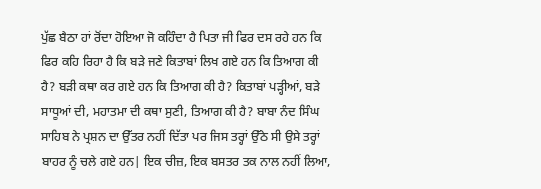ਪੁੱਛ ਬੈਠਾ ਹਾਂ ਰੋਂਦਾ ਹੋਇਆ ਜੋ ਕਹਿੰਦਾ ਹੈ ਪਿਤਾ ਜੀ ਫਿਰ ਦਸ ਰਹੇ ਹਨ ਕਿ ਫਿਰ ਕਹਿ ਰਿਹਾ ਹੈ ਕਿ ਬੜੇ ਜਣੇ ਕਿਤਾਬਾਂ ਲਿਖ ਗਏ ਹਨ ਕਿ ਤਿਆਗ ਕੀ ਹੈ? ਬੜੀ ਕਥਾ ਕਰ ਗਏ ਹਨ ਕਿ ਤਿਆਗ ਕੀ ਹੈ? ਕਿਤਾਬਾਂ ਪੜ੍ਹੀਆਂ, ਬੜੇ ਸਾਧੂਆਂ ਦੀ, ਮਹਾਤਮਾ ਦੀ ਕਥਾ ਸੁਣੀ, ਤਿਆਗ ਕੀ ਹੈ? ਬਾਬਾ ਨੰਦ ਸਿੰਘ ਸਾਹਿਬ ਨੇ ਪ੍ਰਸ਼ਨ ਦਾ ਉੱਤਰ ਨਹੀਂ ਦਿੱਤਾ ਪਰ ਜਿਸ ਤਰ੍ਹਾਂ ਉੱਠੇ ਸੀ ਉਸੇ ਤਰ੍ਹਾਂ ਬਾਹਰ ਨੂੰ ਚਲੇ ਗਏ ਹਨ| ਇਕ ਚੀਜ਼, ਇਕ ਬਸਤਰ ਤਕ ਨਾਲ ਨਹੀਂ ਲਿਆ,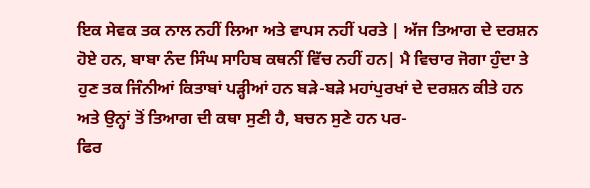ਇਕ ਸੇਵਕ ਤਕ ਨਾਲ ਨਹੀਂ ਲਿਆ ਅਤੇ ਵਾਪਸ ਨਹੀਂ ਪਰਤੇ | ਅੱਜ ਤਿਆਗ ਦੇ ਦਰਸ਼ਨ ਹੋਏ ਹਨ, ਬਾਬਾ ਨੰਦ ਸਿੰਘ ਸਾਹਿਬ ਕਥਨੀਂ ਵਿੱਚ ਨਹੀਂ ਹਨ| ਮੈ ਵਿਚਾਰ ਜੋਗਾ ਹੁੰਦਾ ਤੇ ਹੁਣ ਤਕ ਜਿੰਨੀਆਂ ਕਿਤਾਬਾਂ ਪੜ੍ਹੀਆਂ ਹਨ ਬੜੇ-ਬੜੇ ਮਹਾਂਪੁਰਖਾਂ ਦੇ ਦਰਸ਼ਨ ਕੀਤੇ ਹਨ ਅਤੇ ਉਨ੍ਹਾਂ ਤੋਂ ਤਿਆਗ ਦੀ ਕਥਾ ਸੁਣੀ ਹੈ, ਬਚਨ ਸੁਣੇ ਹਨ ਪਰ-
ਫਿਰ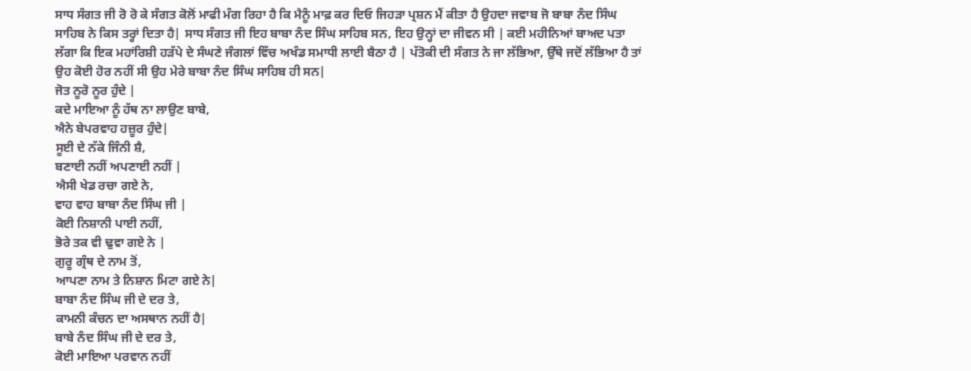ਸਾਧ ਸੰਗਤ ਜੀ ਰੋ ਰੋ ਕੇ ਸੰਗਤ ਕੋਲੋਂ ਮਾਫੀ ਮੰਗ ਰਿਹਾ ਹੈ ਕਿ ਮੈਨੂੰ ਮਾਫ਼ ਕਰ ਦਿਓ ਜਿਹੜਾ ਪ੍ਰਸ਼ਨ ਮੈਂ ਕੀਤਾ ਹੈ ਉਹਦਾ ਜਵਾਬ ਜੋ ਬਾਬਾ ਨੰਦ ਸਿੰਘ ਸਾਹਿਬ ਨੇ ਕਿਸ ਤਰ੍ਹਾਂ ਦਿਤਾ ਹੈ| ਸਾਧ ਸੰਗਤ ਜੀ ਇਹ ਬਾਬਾ ਨੰਦ ਸਿੰਘ ਸਾਹਿਬ ਸਨ, ਇਹ ਉਨ੍ਹਾਂ ਦਾ ਜੀਵਨ ਸੀ | ਕਈ ਮਹੀਨਿਆਂ ਬਾਅਦ ਪਤਾ ਲੱਗਾ ਕਿ ਇਕ ਮਹਾਂਰਿਸ਼ੀ ਹੜੱਪੇ ਦੇ ਸੰਘਣੇ ਜੰਗਲਾਂ ਵਿੱਚ ਅਖੰਡ ਸਮਾਧੀ ਲਾਈ ਬੈਠਾ ਹੈ | ਪੱਤੋਕੀ ਦੀ ਸੰਗਤ ਨੇ ਜਾ ਲੱਭਿਆ, ਉੱਥੇ ਜਦੋਂ ਲੱਭਿਆ ਹੈ ਤਾਂ ਉਹ ਕੋਈ ਹੋਰ ਨਹੀਂ ਸੀ ਉਹ ਮੇਰੇ ਬਾਬਾ ਨੰਦ ਸਿੰਘ ਸਾਹਿਬ ਹੀ ਸਨ|
ਜੋਤ ਨੂਰੋ ਨੂਰ ਹੁੰਦੇ |
ਕਦੇ ਮਾਇਆ ਨੂੰ ਹੱਥ ਨਾ ਲਾਉਣ ਬਾਬੇ,
ਐਨੇ ਬੇਪਰਵਾਹ ਹਜ਼ੂਰ ਹੁੰਦੇ|
ਸੂਈ ਦੇ ਨੱਕੇ ਜਿੰਨੀ ਸ਼ੈ,
ਬਣਾਈ ਨਹੀਂ ਅਪਣਾਈ ਨਹੀਂ |
ਐਸੀ ਖੇਡ ਰਚਾ ਗਏ ਨੇ,
ਵਾਹ ਵਾਹ ਬਾਬਾ ਨੰਦ ਸਿੰਘ ਜੀ |
ਕੋਈ ਨਿਸ਼ਾਨੀ ਪਾਈ ਨਹੀਂ,
ਭੋਰੇ ਤਕ ਵੀ ਢੁਵਾ ਗਏ ਨੇ |
ਗੁਰੂ ਗ੍ਰੰਥ ਦੇ ਨਾਮ ਤੋਂ,
ਆਪਣਾ ਨਾਮ ਤੇ ਨਿਸ਼ਾਨ ਮਿਟਾ ਗਏ ਨੇ|
ਬਾਬਾ ਨੰਦ ਸਿੰਘ ਜੀ ਦੇ ਦਰ ਤੇ,
ਕਾਮਨੀ ਕੰਚਨ ਦਾ ਅਸਥਾਨ ਨਹੀਂ ਹੈ|
ਬਾਬੇ ਨੰਦ ਸਿੰਘ ਜੀ ਦੇ ਦਰ ਤੇ,
ਕੋਈ ਮਾਇਆ ਪਰਵਾਨ ਨਹੀਂ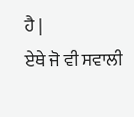ਹੈ |
ਏਥੇ ਜੋ ਵੀ ਸਵਾਲੀ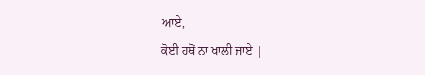ਆਏ,
ਕੋਈ ਹਥੋਂ ਨਾ ਖਾਲੀ ਜਾਏ |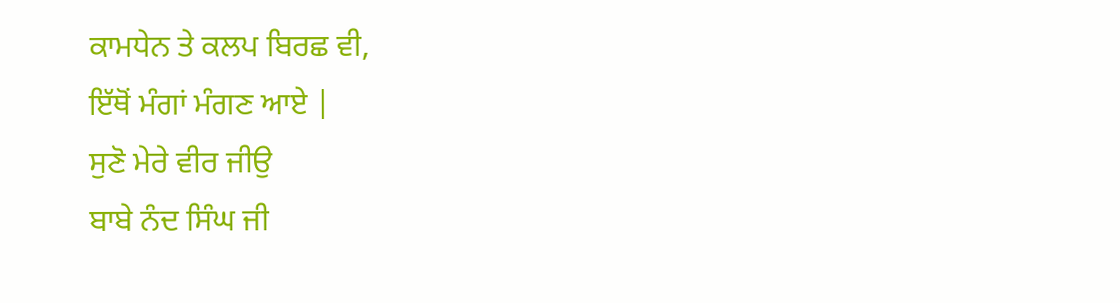ਕਾਮਧੇਨ ਤੇ ਕਲਪ ਬਿਰਛ ਵੀ,
ਇੱਥੋਂ ਮੰਗਾਂ ਮੰਗਣ ਆਏ |
ਸੁਣੋ ਮੇਰੇ ਵੀਰ ਜੀਉ
ਬਾਬੇ ਨੰਦ ਸਿੰਘ ਜੀ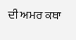ਦੀ ਅਮਰ ਕਥਾ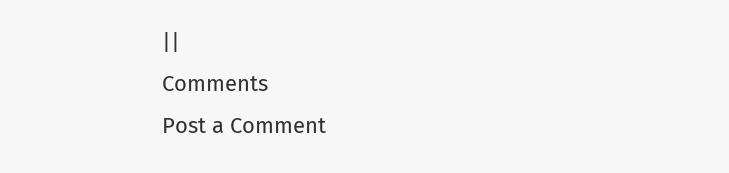||
Comments
Post a Comment